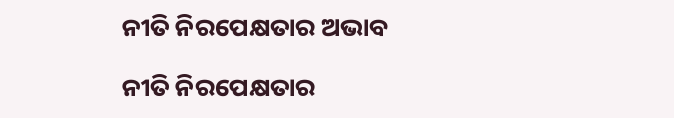ନୀତି ନିରପେକ୍ଷତାର ଅଭାବ

ନୀତି ନିରପେକ୍ଷତାର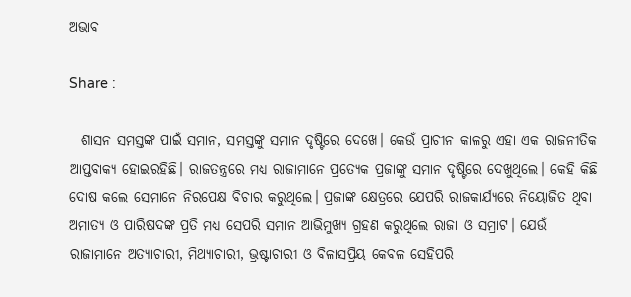ଅଭାବ

Share :

  ଶାସନ ସମସ୍ତଙ୍କ ପାଇଁ ସମାନ, ସମସ୍ତଙ୍କୁ ସମାନ ଦୃଷ୍ଟିରେ ଦେଖେ। କେଉଁ ପ୍ରାଚୀନ କାଳରୁ ଏହା ଏକ ରାଜନୀତିକ ଆପ୍ତବାକ୍ୟ ହୋଇରହିଛି। ରାଜତନ୍ତ୍ରରେ ମଧ୍ୟ ରାଜାମାନେ ପ୍ରତ୍ୟେକ ପ୍ରଜାଙ୍କୁ ସମାନ ଦୃଷ୍ଟିରେ ଦେଖୁଥିଲେ। କେହି କିଛି ଦୋଷ କଲେ ସେମାନେ ନିରପେକ୍ଷ ବିଚାର କରୁଥିଲେ। ପ୍ରଜାଙ୍କ କ୍ଷେତ୍ରରେ ଯେପରି ରାଜକାର୍ଯ୍ୟରେ ନିୟୋଜିତ ଥିବା ଅମାତ୍ୟ ଓ ପାରିଷଦଙ୍କ ପ୍ରତି ମଧ୍ୟ ସେପରି ସମାନ ଆଭିମୁଖ୍ୟ ଗ୍ରହଣ କରୁଥିଲେ ରାଜା ଓ ସମ୍ରାଟ। ଯେଉଁ ରାଜାମାନେ ଅତ୍ୟାଚାରୀ, ମିଥ୍ୟାଚାରୀ, ଭ୍ରଷ୍ଟାଚାରୀ ଓ ବିଳାସପ୍ରିୟ କେବଳ ସେହିପରି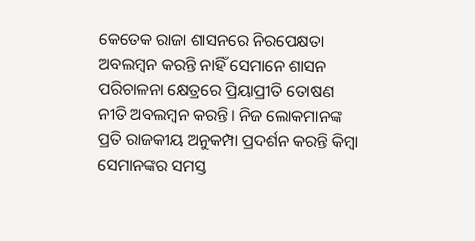କେତେକ ରାଜା ଶାସନରେ ନିରପେକ୍ଷତା ଅବଲମ୍ବନ କରନ୍ତି ନାହିଁ ସେମାନେ ଶାସନ ପରିଚାଳନା କ୍ଷେତ୍ରରେ ପ୍ରିୟାପ୍ରୀତି ତୋଷଣ ନୀତି ଅବଲମ୍ବନ କରନ୍ତି। ନିଜ ଲୋକମାନଙ୍କ ପ୍ରତି ରାଜକୀୟ ଅନୁକମ୍ପା ପ୍ରଦର୍ଶନ କରନ୍ତି କିମ୍ବା ସେମାନଙ୍କର ସମସ୍ତ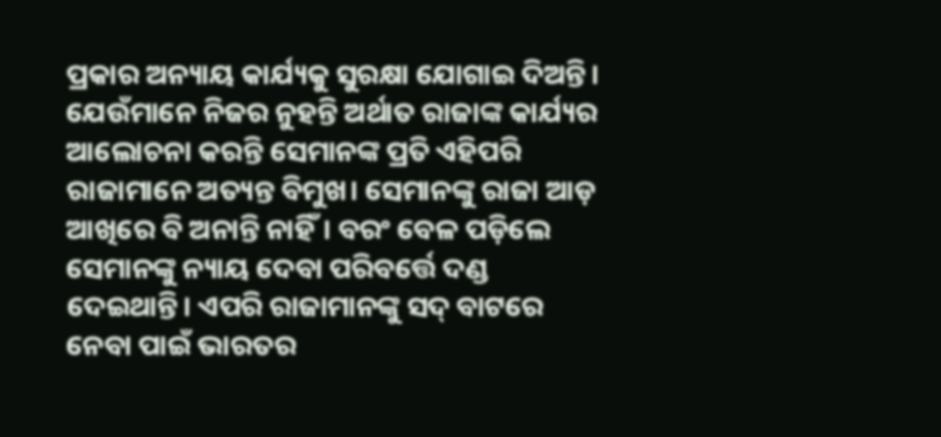ପ୍ରକାର ଅନ୍ୟାୟ କାର୍ଯ୍ୟକୁ ସୁରକ୍ଷା ଯୋଗାଇ ଦିଅନ୍ତି। ଯେଉଁମାନେ ନିଜର ନୁହନ୍ତି ଅର୍ଥାତ ରାଜାଙ୍କ କାର୍ଯ୍ୟର ଆଲୋଚନା କରନ୍ତି ସେମାନଙ୍କ ପ୍ରତି ଏହିପରି ରାଜାମାନେ ଅତ୍ୟନ୍ତ ବିମୁଖ। ସେମାନଙ୍କୁ ରାଜା ଆଡ଼ ଆଖିରେ ବି ଅନାନ୍ତି ନାହିଁ। ବରଂ ବେଳ ପଡ଼ିଲେ ସେମାନଙ୍କୁ ନ୍ୟାୟ ଦେବା ପରିବର୍ତ୍ତେ ଦଣ୍ଡ ଦେଇଥାନ୍ତି। ଏପରି ରାଜାମାନଙ୍କୁ ସଦ୍ ବାଟରେ ନେବା ପାଇଁ ଭାରତର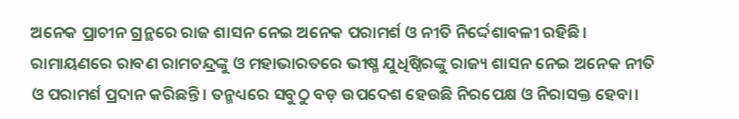ଅନେକ ପ୍ରାଚୀନ ଗ୍ରନ୍ଥରେ ରାଜ ଶାସନ ନେଇ ଅନେକ ପରାମର୍ଶ ଓ ନୀତି ନିର୍ଦ୍ଦେଶାବଳୀ ରହିଛି।   ରାମାୟଣରେ ରାବଣ ରାମଚନ୍ଦ୍ରଙ୍କୁ ଓ ମହାଭାରତରେ ଭୀଷ୍ମ ଯୁଧିଷ୍ଠିରଙ୍କୁ ରାଜ୍ୟ ଶାସନ ନେଇ ଅନେକ ନୀତି ଓ ପରାମର୍ଶ ପ୍ରଦାନ କରିଛନ୍ତି। ତନ୍ମଧ୍ୟରେ ସବୁଠୁ ବଡ଼ ଉପଦେଶ ହେଉଛି ନିରପେକ୍ଷ ଓ ନିରାସକ୍ତ ହେବା।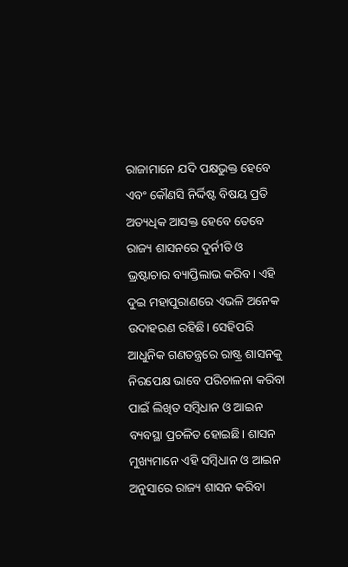ରାଜାମାନେ ଯଦି ପକ୍ଷଭୁକ୍ତ ହେବେ ଏବଂ କୌଣସି ନିର୍ଦ୍ଦିଷ୍ଟ ବିଷୟ ପ୍ରତି ଅତ୍ୟଧିକ ଆସକ୍ତ ହେବେ ତେବେ ରାଜ୍ୟ ଶାସନରେ ଦୁର୍ନୀତି ଓ ଭ୍ରଷ୍ଟାଚାର ବ୍ୟାପ୍ତିଲାଭ କରିବ। ଏହି ଦୁଇ ମହାପୁରାଣରେ ଏଭଳି ଅନେକ ଉଦାହରଣ ରହିଛି। ସେହିପରି ଆଧୁନିକ ଗଣତନ୍ତ୍ରରେ ରାଷ୍ଟ୍ର ଶାସନକୁ ନିରପେକ୍ଷ ଭାବେ ପରିଚାଳନା କରିବା ପାଇଁ ଲିଖିତ ସମ୍ବିଧାନ ଓ ଆଇନ ବ୍ୟବସ୍ଥା ପ୍ରଚଳିତ ହୋଇଛି। ଶାସନ ମୁଖ୍ୟମାନେ ଏହି ସମ୍ବିଧାନ ଓ ଆଇନ ଅନୁସାରେ ରାଜ୍ୟ ଶାସନ କରିବା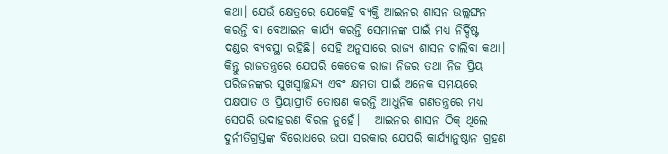କଥା। ଯେଉଁ କ୍ଷେତ୍ରରେ ଯେକେହି ବ୍ୟକ୍ତି ଆଇନର ଶାସନ ଉଲ୍ଲଙ୍ଘନ କରନ୍ତି ବା ବେଆଇନ କାର୍ଯ୍ୟ କରନ୍ତି ସେମାନଙ୍କ ପାଇଁ ମଧ୍ୟ ନିର୍ଦ୍ଦିଷ୍ଟ ଦଣ୍ଡର ବ୍ୟବସ୍ଥା ରହିଛି। ସେହି ଅନୁସାରେ ରାଜ୍ୟ ଶାସନ ଚାଲିବା କଥା। କିନ୍ତୁ ରାଜତନ୍ତ୍ରରେ ଯେପରି କେତେକ ରାଜା ନିଜର ତଥା ନିଜ ପ୍ରିୟ ପରିଜନଙ୍କର ସୁଖସ୍ବାଚ୍ଛନ୍ଦ୍ୟ ଏବଂ କ୍ଷମତା ପାଇଁ ଅନେକ ସମୟରେ ପକ୍ଷପାତ ଓ ପ୍ରିୟାପ୍ରୀତି ତୋଷଣ କରନ୍ତି ଆଧୁନିକ ଗଣତନ୍ତ୍ରରେ ମଧ୍ୟ ସେପରି ଉଦାହରଣ ବିରଳ ନୁହେଁ।   ଆଇନର ଶାସନ ଠିକ୍ ଥିଲେ ଦୁର୍ନୀତିଗ୍ରସ୍ତଙ୍କ ବିରୋଧରେ ଉପା ସରକାର ଯେପରି କାର୍ଯ୍ୟାନୁଷ୍ଠାନ ଗ୍ରହଣ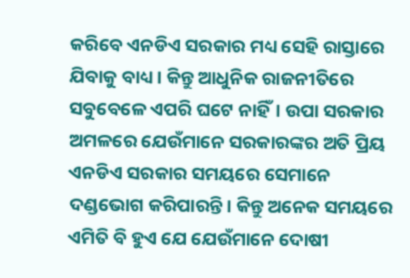କରିବେ ଏନଡିଏ ସରକାର ମଧ୍ୟ ସେହି ରାସ୍ତାରେ ଯିବାକୁ ବାଧ୍ୟ। କିନ୍ତୁ ଆଧୁନିକ ରାଜନୀତିରେ ସବୁବେଳେ ଏପରି ଘଟେ ନାହିଁ। ଉପା ସରକାର ଅମଳରେ ଯେଉଁମାନେ ସରକାରଙ୍କର ଅତି ପ୍ରିୟ ଏନଡିଏ ସରକାର ସମୟରେ ସେମାନେ ଦଣ୍ଡଭୋଗ କରିପାରନ୍ତି। କିନ୍ତୁ ଅନେକ ସମୟରେ ଏମିତି ବି ହୁଏ ଯେ ଯେଉଁମାନେ ଦୋଷୀ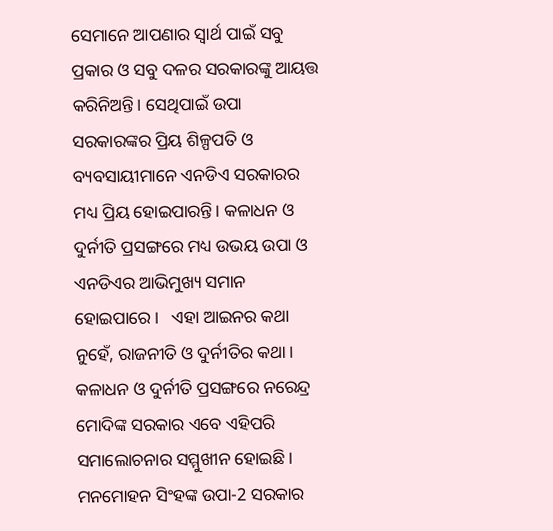ସେମାନେ ଆପଣାର ସ୍ବାର୍ଥ ପାଇଁ ସବୁ ପ୍ରକାର ଓ ସବୁ ଦଳର ସରକାରଙ୍କୁ ଆୟତ୍ତ କରିନିଅନ୍ତି। ସେଥିପାଇଁ ଉପା ସରକାରଙ୍କର ପ୍ରିୟ ଶିଳ୍ପପତି ଓ ବ୍ୟବସାୟୀମାନେ ଏନଡିଏ ସରକାରର ମଧ୍ୟ ପ୍ରିୟ ହୋଇପାରନ୍ତି। କଳାଧନ ଓ ଦୁର୍ନୀତି ପ୍ରସଙ୍ଗରେ ମଧ୍ୟ ଉଭୟ ଉପା ଓ ଏନଡିଏର ଆଭିମୁଖ୍ୟ ସମାନ ହୋଇପାରେ।   ଏହା ଆଇନର କଥା ନୁହେଁ, ରାଜନୀତି ଓ ଦୁର୍ନୀତିର କଥା। କଳାଧନ ଓ ଦୁର୍ନୀତି ପ୍ରସଙ୍ଗରେ ନରେନ୍ଦ୍ର ମୋଦିଙ୍କ ସରକାର ଏବେ ଏହିପରି ସମାଲୋଚନାର ସମ୍ମୁଖୀନ ହୋଇଛି। ମନମୋହନ ସିଂହଙ୍କ ଉପା-2 ସରକାର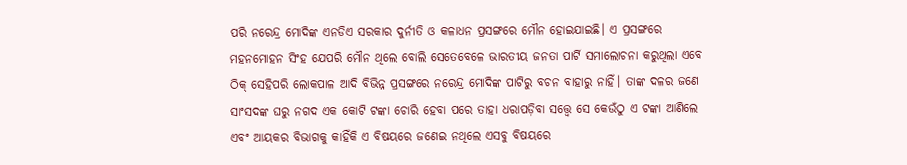ପରି ନରେନ୍ଦ୍ର ମୋଦିଙ୍କ ଏନଡିଏ ସରକାର ଦୁର୍ନୀତି ଓ କଳାଧନ ପ୍ରସଙ୍ଗରେ ମୌନ ହୋଇଯାଇଛି। ଏ ପ୍ରସଙ୍ଗରେ ମହନମୋହନ ସିଂହ ଯେପରି ମୌନ ଥିଲେ ବୋଲି ସେତେବେଳେ ଭାରତୀୟ ଜନତା ପାର୍ଟି ସମାଲୋଚନା କରୁଥିଲା ଏବେ ଠିକ୍ ସେହିପରି ଲୋକପାଳ ଆଦି ବିଭିନ୍ନ ପ୍ରସଙ୍ଗରେ ନରେନ୍ଦ୍ର ମୋଦିଙ୍କ ପାଟିରୁ ବଚନ ବାହାରୁ ନାହିଁ। ତାଙ୍କ ଦଳର ଜଣେ ସାଂସଦଙ୍କ ଘରୁ ନଗଦ ଏକ କୋଟି ଟଙ୍କା ଚୋରି ହେବା ପରେ ତାହା ଧରାପଡ଼ିବା ସତ୍ତ୍ବେ ସେ କେଉଁଠୁ ଏ ଟଙ୍କା ଆଣିଲେ ଏବଂ ଆୟକର ବିଭାଗକୁ କାହିଁକି ଏ ବିଷୟରେ ଜଣେଇ ନଥିଲେ ଏସବୁ ବିଷୟରେ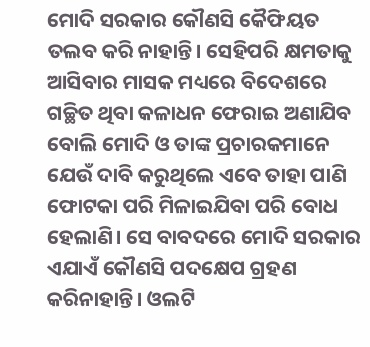ମୋଦି ସରକାର କୌଣସି କୈଫିୟତ ତଲବ କରି ନାହାନ୍ତି। ସେହିପରି କ୍ଷମତାକୁ ଆସିବାର ମାସକ ମଧ୍ୟରେ ବିଦେଶରେ ଗଚ୍ଛିତ ଥିବା କଳାଧନ ଫେରାଇ ଅଣାଯିବ ବୋଲି ମୋଦି ଓ ତାଙ୍କ ପ୍ରଚାରକମାନେ ଯେଉଁ ଦାବି କରୁଥିଲେ ଏବେ ତାହା ପାଣି ଫୋଟକା ପରି ମିଳାଇଯିବା ପରି ବୋଧ ହେଲାଣି। ସେ ବାବଦରେ ମୋଦି ସରକାର ଏଯାଏଁ କୌଣସି ପଦକ୍ଷେପ ଗ୍ରହଣ କରିନାହାନ୍ତି। ଓଲଟି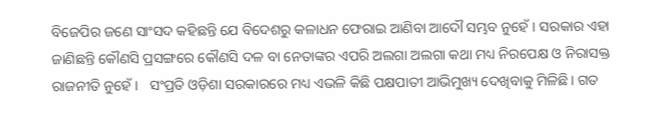ବିଜେପିର ଜଣେ ସାଂସଦ କହିଛନ୍ତି ଯେ ବିଦେଶରୁ କଳାଧନ ଫେରାଇ ଆଣିବା ଆଦୌ ସମ୍ଭବ ନୁହେଁ। ସରକାର ଏହା ଜାଣିଛନ୍ତି କୌଣସି ପ୍ରସଙ୍ଗରେ କୌଣସି ଦଳ ବା ନେତାଙ୍କର ଏପରି ଅଲଗା ଅଲଗା କଥା ମଧ୍ୟ ନିରପେକ୍ଷ ଓ ନିରାସକ୍ତ ରାଜନୀତି ନୁହେଁ।   ସଂପ୍ରତି ଓଡ଼ିଶା ସରକାରରେ ମଧ୍ୟ ଏଭଳି କିଛି ପକ୍ଷପାତୀ ଆଭିମୁଖ୍ୟ ଦେଖିବାକୁ ମିଳିଛି। ଗତ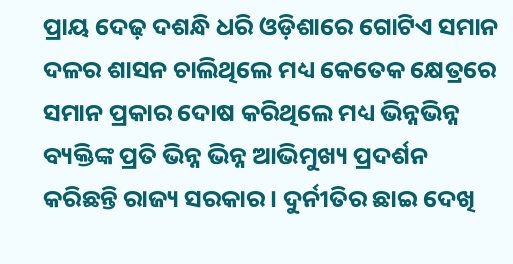ପ୍ରାୟ ଦେଢ଼ ଦଶନ୍ଧି ଧରି ଓଡ଼ିଶାରେ ଗୋଟିଏ ସମାନ ଦଳର ଶାସନ ଚାଲିଥିଲେ ମଧ୍ୟ କେତେକ କ୍ଷେତ୍ରରେ ସମାନ ପ୍ରକାର ଦୋଷ କରିଥିଲେ ମଧ୍ୟ ଭିନ୍ନଭିନ୍ନ ବ୍ୟକ୍ତିଙ୍କ ପ୍ରତି ଭିନ୍ନ ଭିନ୍ନ ଆଭିମୁଖ୍ୟ ପ୍ରଦର୍ଶନ କରିଛନ୍ତି ରାଜ୍ୟ ସରକାର। ଦୁର୍ନୀତିର ଛାଇ ଦେଖି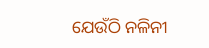ଯେଉଁଠି ନଳିନୀ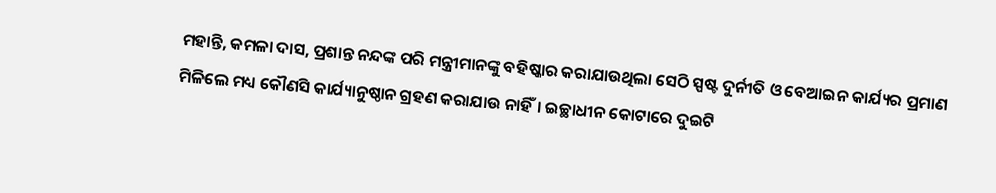ମହାନ୍ତି, କମଳା ଦାସ, ପ୍ରଶାନ୍ତ ନନ୍ଦଙ୍କ ପରି ମନ୍ତ୍ରୀମାନଙ୍କୁ ବହିଷ୍କାର କରାଯାଉଥିଲା ସେଠି ସ୍ପଷ୍ଟ ଦୁର୍ନୀତି ଓ ବେଆଇନ କାର୍ଯ୍ୟର ପ୍ରମାଣ ମିଳିଲେ ମଧ୍ୟ କୌଣସି କାର୍ଯ୍ୟାନୁଷ୍ଠାନ ଗ୍ରହଣ କରାଯାଉ ନାହିଁ। ଇଚ୍ଛାଧୀନ କୋଟାରେ ଦୁଇଟି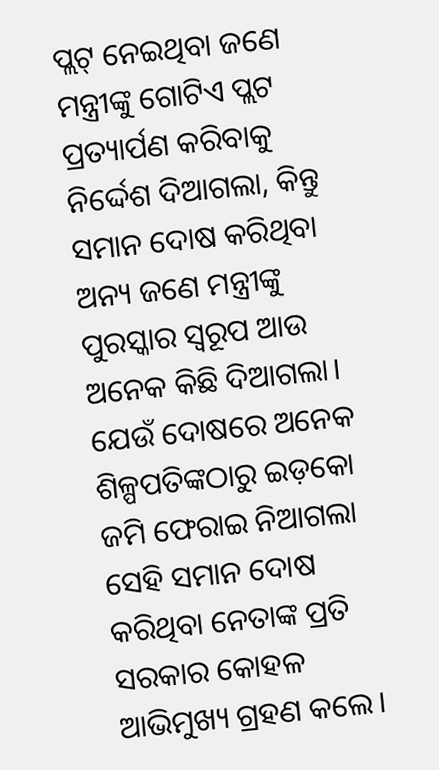ପ୍ଲଟ୍ ନେଇଥିବା ଜଣେ ମନ୍ତ୍ରୀଙ୍କୁ ଗୋଟିଏ ପ୍ଲଟ ପ୍ରତ୍ୟାର୍ପଣ କରିବାକୁ ନିର୍ଦ୍ଦେଶ ଦିଆଗଲା, କିନ୍ତୁ ସମାନ ଦୋଷ କରିଥିବା ଅନ୍ୟ ଜଣେ ମନ୍ତ୍ରୀଙ୍କୁ ପୁରସ୍କାର ସ୍ବରୂପ ଆଉ ଅନେକ କିଛି ଦିଆଗଲା। ଯେଉଁ ଦୋଷରେ ଅନେକ ଶିଳ୍ପପତିଙ୍କଠାରୁ ଇଡ଼କୋ ଜମି ଫେରାଇ ନିଆଗଲା ସେହି ସମାନ ଦୋଷ କରିଥିବା ନେତାଙ୍କ ପ୍ରତି ସରକାର କୋହଳ ଆଭିମୁଖ୍ୟ ଗ୍ରହଣ କଲେ।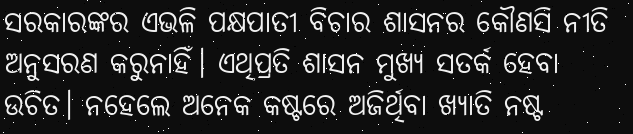ସରକାରଙ୍କର ଏଭଳି ପକ୍ଷପାତୀ ବିଚାର ଶାସନର କୌଣସି ନୀତି ଅନୁସରଣ କରୁନାହିଁ। ଏଥିପ୍ରତି ଶାସନ ମୁଖ୍ୟ ସତର୍କ ହେବା ଉଚିତ। ନହେଲେ ଅନେକ କଷ୍ଟରେ ଅଜିର୍ଥିବା ଖ୍ୟାତି ନଷ୍ଟ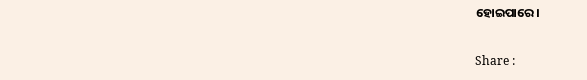ହୋଇପାରେ।

Share :